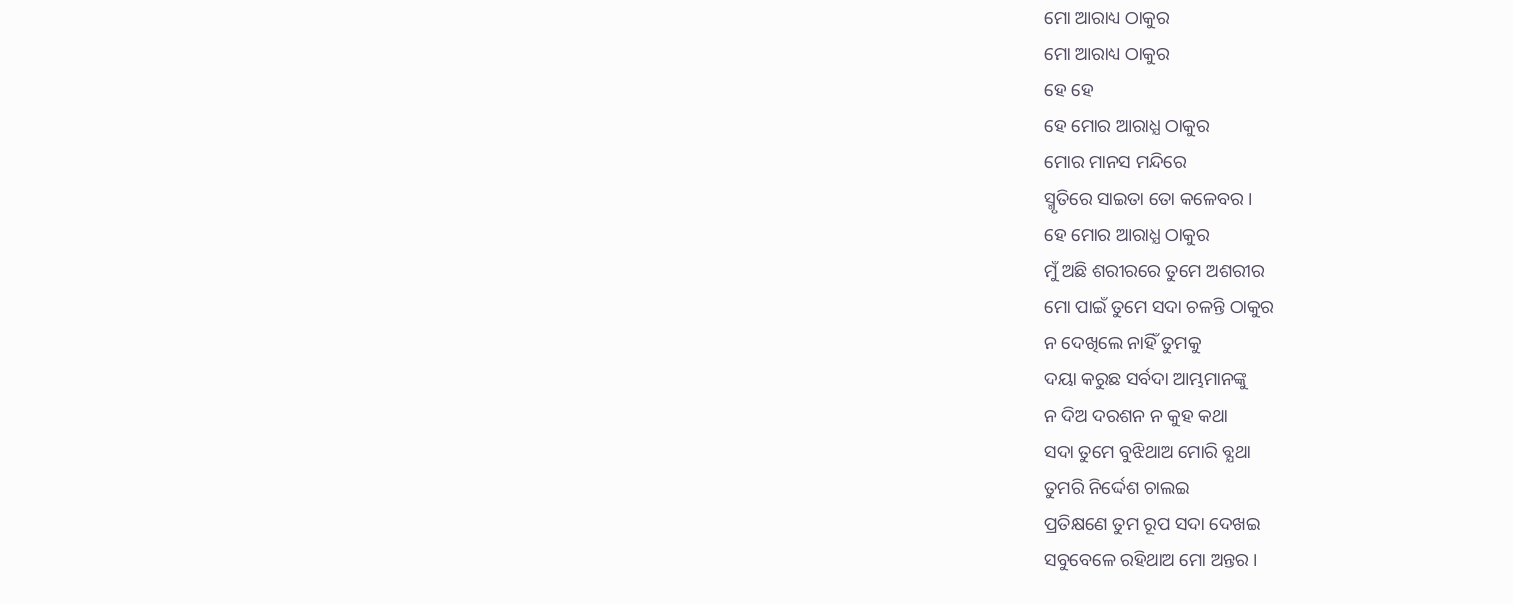ମୋ ଆରାଧ୍ୟ ଠାକୁର
ମୋ ଆରାଧ୍ୟ ଠାକୁର
ହେ ହେ
ହେ ମୋର ଆରାଧ୍ଯ ଠାକୁର
ମୋର ମାନସ ମନ୍ଦିରେ
ସ୍ମୃତିରେ ସାଇତା ତୋ କଳେବର ।
ହେ ମୋର ଆରାଧ୍ଯ ଠାକୁର
ମୁଁ ଅଛି ଶରୀରରେ ତୁମେ ଅଶରୀର
ମୋ ପାଇଁ ତୁମେ ସଦା ଚଳନ୍ତି ଠାକୁର
ନ ଦେଖିଲେ ନାହିଁ ତୁମକୁ
ଦୟା କରୁଛ ସର୍ବଦା ଆମ୍ଭମାନଙ୍କୁ
ନ ଦିଅ ଦରଶନ ନ କୁହ କଥା
ସଦା ତୁମେ ବୁଝିଥାଅ ମୋରି ବ୍ଯଥା
ତୁମରି ନିର୍ଦ୍ଦେଶ ଚାଲଇ
ପ୍ରତିକ୍ଷଣେ ତୁମ ରୂପ ସଦା ଦେଖଇ
ସବୁବେଳେ ରହିଥାଅ ମୋ ଅନ୍ତର ।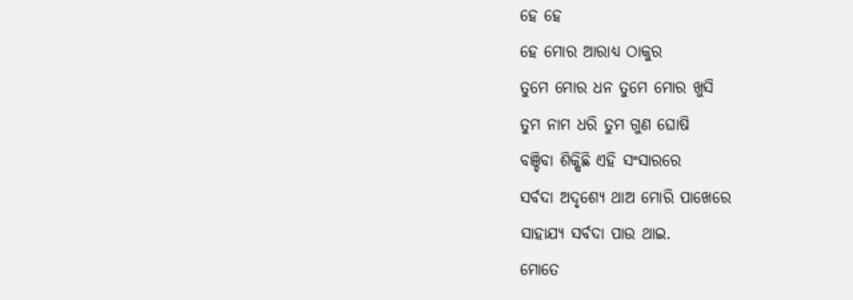ହେ ହେ
ହେ ମୋର ଆରାଧ୍ଯ ଠାକୁର
ତୁମେ ମୋର ଧନ ତୁମେ ମୋର ଖୁସି
ତୁମ ନାମ ଧରି ତୁମ ଗୁଣ ଘୋଷି
ବଞ୍ଚିବା ଶିକ୍ଷିଛି ଏହି ସଂସାରରେ
ସର୍ବଦା ଅଦୃଶ୍ଯେ ଥାଅ ମୋରି ପାଖେରେ
ସାହାଯ୍ଯ ସର୍ବଦା ପାଉ ଥାଇ.
ମୋତେ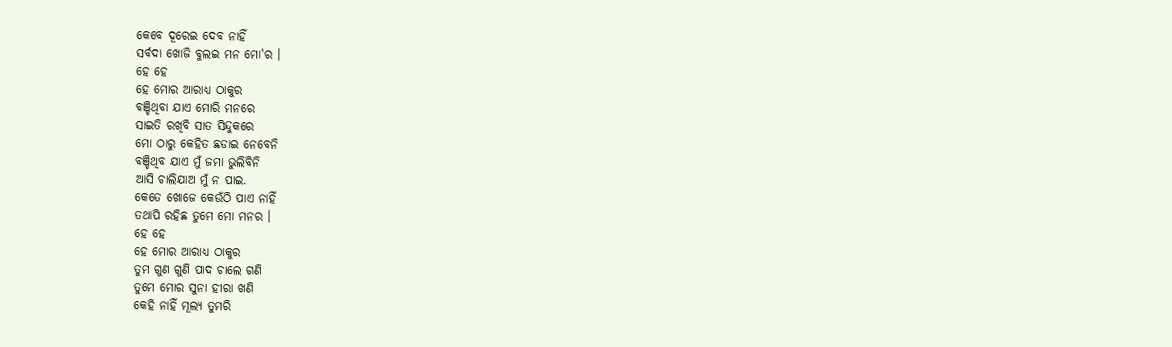କେବେ ଦୂରେଇ ଦେବ ନାହିଁ
ସର୍ବଦା ଖୋଜି ବୁଲଇ ମନ ମୋ'ର ।
ହେ ହେ
ହେ ମୋର ଆରାଧ୍ଯ ଠାକୁର
ବଞ୍ଚିଥିବା ଯାଏ ମୋରି ମନରେ
ସାଇତି ରଖିବି ସାତ ସିନ୍ଦୁକରେ
ମୋ ଠାରୁ କେହିତ ଛଡାଇ ନେବେନି
ବଞ୍ଚିଥିବ ଯାଏ ମୁଁ ଜମା ଭୁଲିବିନି
ଆସି ଚାଲିଯାଅ ମୁଁ ନ ପାଇ.
କେତେ ଖୋଜେ କେଉଁଠି ପାଏ ନାହିଁ
ତଥାପି ରହିଛ ତୁମେ ମୋ ମନର ।
ହେ ହେ
ହେ ମୋର ଆରାଧ୍ୟ ଠାକୁର
ତୁମ ଗୁଣ ଗୁଣି ପାଦ ଚାଲେ ଗଣି
ତୁମେ ମୋର ସୁନା ହୀରା ଖଣି
କେହି ନାହିଁ ମୂଲ୍ୟ ତୁମରି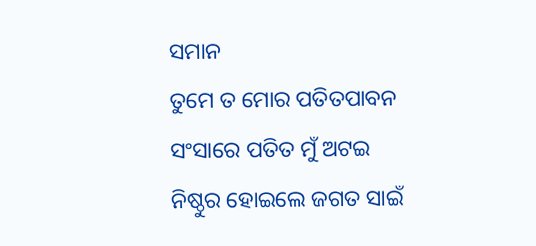ସମାନ
ତୁମେ ତ ମୋର ପତିତପାବନ
ସଂସାରେ ପତିତ ମୁଁ ଅଟଇ
ନିଷ୍ଠୁର ହୋଇଲେ ଜଗତ ସାଇଁ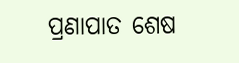ପ୍ରଣାପାତ ଶେଷ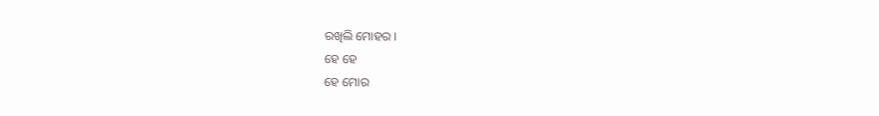ରଖିଲି ମୋହର ।
ହେ ହେ
ହେ ମୋର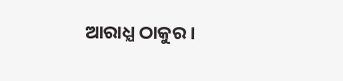ଆରାଧ୍ଯ ଠାକୁର ।